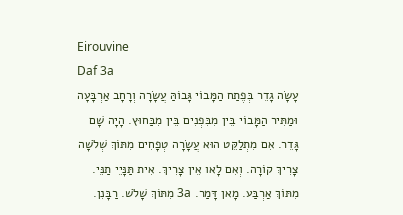Eirouvine
Daf 3a
עָשָׂה גָדֵר בְּפֶתַח הַמָּבוֹי גָּבוֹהַּ עֲשָׂרָה וְרָחָב אַרְבָּעָה וּמַתִּיר הַמָּבוֹי בֵּין מִבִּפְנִים בֵּין מִבַּחוּץ. הָיָה שָׁם גָּדֵר. אִם מִתְלַקֵּט הוּא עֲשָׂרָה טְפָחִים מִתּוֹךְ שְׁלֹשָׁה צָרִיךְ קוֹרָה. וְאִם לָאו אֵין צָרִיךְ. אִית תַּנָּיֵי תַנֵּי. מִתּוֹךְ אַרְבַּע. מָאן דָּמַר. 3a מִתּוֹךְ שָׁלֹשׁ. רַבָּנִן.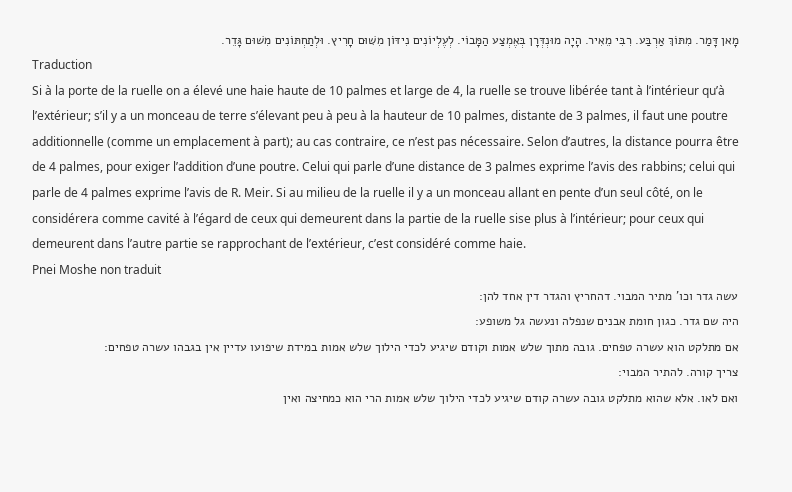מָאן דָּמַר. מִתּוֹךְ אַרְבַּע. רִבִּי מֵאִיר. הָיָה מוּנְדְּרָן בְּאֶמְצַע הַמָּבוֹי. לְעֶלְיוֹנִים נִידּוֹן מִשּׁוּם חָרִיץ. וּלְתַחְתּוֹנִים מִשׁוּם גָּדֵר.
Traduction
Si à la porte de la ruelle on a élevé une haie haute de 10 palmes et large de 4, la ruelle se trouve libérée tant à l’intérieur qu’à l’extérieur; s’il y a un monceau de terre s’élevant peu à peu à la hauteur de 10 palmes, distante de 3 palmes, il faut une poutre additionnelle (comme un emplacement à part); au cas contraire, ce n’est pas nécessaire. Selon d’autres, la distance pourra être de 4 palmes, pour exiger l’addition d’une poutre. Celui qui parle d’une distance de 3 palmes exprime l’avis des rabbins; celui qui parle de 4 palmes exprime l’avis de R. Meir. Si au milieu de la ruelle il y a un monceau allant en pente d’un seul côté, on le considérera comme cavité à l’égard de ceux qui demeurent dans la partie de la ruelle sise plus à l’intérieur; pour ceux qui demeurent dans l’autre partie se rapprochant de l’extérieur, c’est considéré comme haie.
Pnei Moshe non traduit
עשה גדר וכו' מתיר המבוי. דהחריץ והגדר דין אחד להן:
היה שם גדר. כגון חומת אבנים שנפלה ונעשה גל משופע:
אם מתלקט הוא עשרה טפחים. גובה מתוך שלש אמות וקודם שיגיע לכדי הילוך שלש אמות במידת שיפועו עדיין אין בגבהו עשרה טפחים:
צריך קורה. להתיר המבוי:
ואם לאו. אלא שהוא מתלקט גובה עשרה קודם שיגיע לכדי הילוך שלש אמות הרי הוא כמחיצה ואין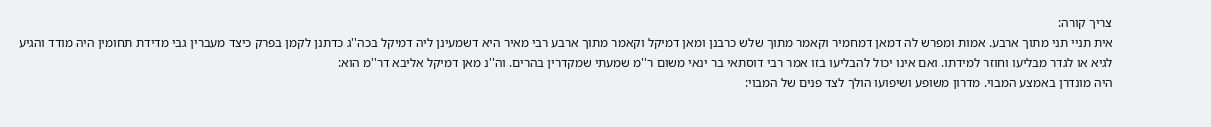צריך קורה:
אית תניי תני מתוך ארבע. אמות ומפרש לה דמאן דמחמיר וקאמר מתוך שלש כרבנן ומאן דמיקל וקאמר מתוך ארבע רבי מאיר היא דשמעינן ליה דמיקל בכה''ג כדתנן לקמן בפרק כיצד מעברין גבי מדידת תחומין היה מודד והגיע לגיא או לגדר מבליעו וחוזר למידתו. ואם אינו יכול להבליעו בזו אמר רבי דוסתאי בר ינאי משום ר''מ שמעתי שמקדרין בהרים. וה''נ מאן דמיקל אליבא דר''מ הוא:
היה מונדרן באמצע המבוי. מדרון משופע ושיפועו הולך לצד פנים של המבוי: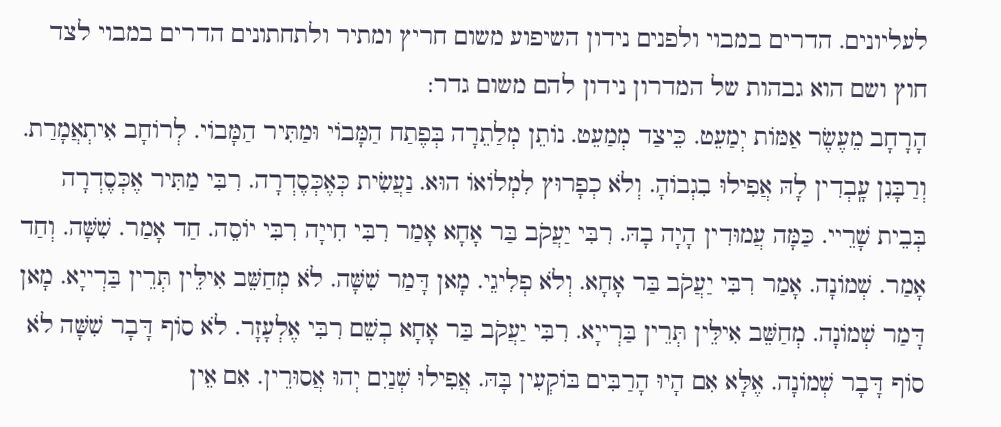לעליונים. הדרים במבוי ולפנים נידון השיפוע משום חריץ ומתיר ולתחתונים הדרים במבוי לצד חוץ ושם הוא גבהות של המדרון נידון להם משום גדר:
הָרָחָב מֵעֶשֶׂר אַמּוֹת יְמַעֵט. כֵּיצַד מְמַעֵט. נוֹתֵן מְלַתֵרָה בְּפֶתַח הַמָּבוֹי וּמַתִּיר הַמָּבוֹי. לְרוֹחָב אִיתְאֲמָרַת. וְרַבָּנִן עָֽבְדִין לָהּ אֲפִילוּ בִגְבוֹהָ. וְלֹא כְפָרוּץ לִמְלוֹאוֹ הוּא. נַעֲשִׂית כְּאֶכְּסֶדְרָה. רִבִּי מַתִּיר אֶכְּסֶדְרָה בְּבֵית שָׁרֵיי. כַּמָּה עֲמוּדִין הָיָה בָהּ. רִבִּי יַעֲקֹב בַּר אָחָא אָמַר רִבִּי חִייָה רִבִּי יוֹסֵה. חַד אָמַר. שִׁשָּׁה. וְחַד אָמַר. שְׁמוֹנָה. אָמַר רִבִּי יַעֲקֹב בַּר אָחָא. וְלֹא פְלִיגֵי. מָאן דָּמַר שִׁשָּׁה. לֹא מְחַשֵּׁב אִילֵּין תְּרֵין בַּרְייָא. מָאן דָּמַר שְׁמוֹנָה. מְחַשֵּׁב אִילֵּין תְּרֵין בַּרְייָא. רִבִּי יַעֲקֹב בַּר אָחָא בְשֵׁם רִבִּי אֶלְעָזָר. לֹא סוֹף דָּבָר שִׁשָּׁה לֹא סוֹף דָּבָר שְׁמוֹנָה. אֶלָּא אִם הָיוּ הָרַבִּים בּוֹקְעִין בָּהּ. אֲפִילוּ שְׁנַיִם יְהוּ אֲסוּרֵין. אִם אֵין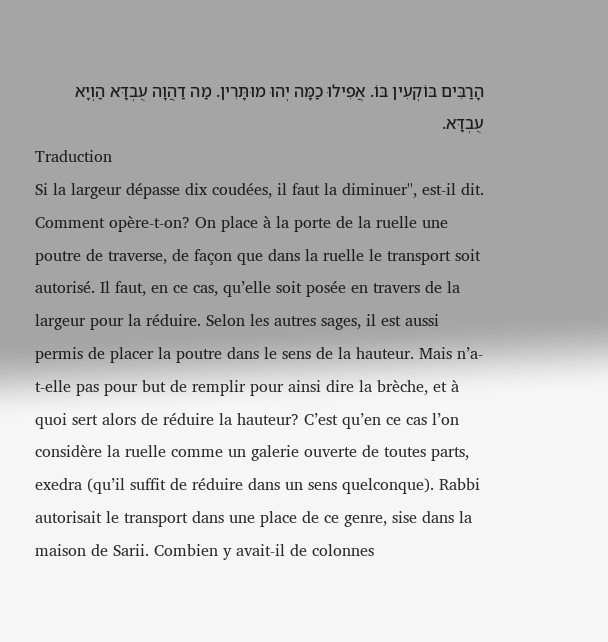הָרַבִּים בּוֹקְעִין בּוֹ. אֲפִילוּ כַמָּה יְהוּ מוּתָּרִין. מַה דַהֲוָה עֻבְדָּא הַוְיָא עֻבְדָּא.
Traduction
Si la largeur dépasse dix coudées, il faut la diminuer'', est-il dit. Comment opère-t-on? On place à la porte de la ruelle une poutre de traverse, de façon que dans la ruelle le transport soit autorisé. Il faut, en ce cas, qu’elle soit posée en travers de la largeur pour la réduire. Selon les autres sages, il est aussi permis de placer la poutre dans le sens de la hauteur. Mais n’a-t-elle pas pour but de remplir pour ainsi dire la brèche, et à quoi sert alors de réduire la hauteur? C’est qu’en ce cas l’on considère la ruelle comme un galerie ouverte de toutes parts, exedra (qu’il suffit de réduire dans un sens quelconque). Rabbi autorisait le transport dans une place de ce genre, sise dans la maison de Sarii. Combien y avait-il de colonnes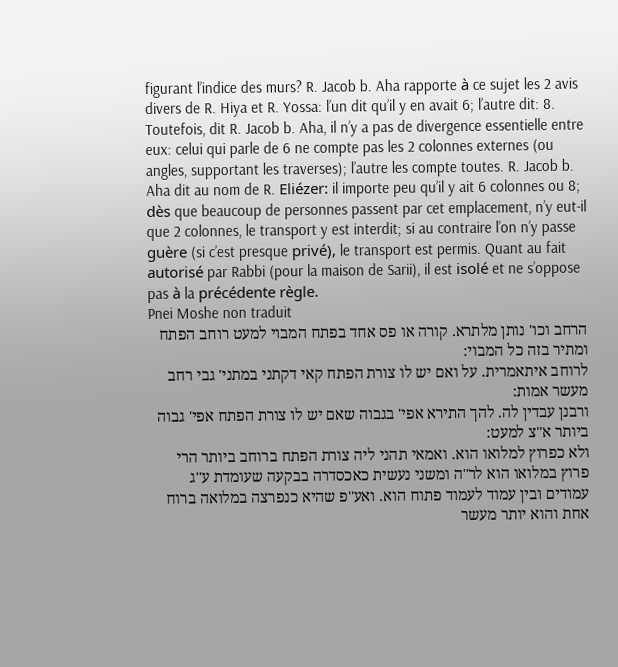figurant l’indice des murs? R. Jacob b. Aha rapporte à ce sujet les 2 avis divers de R. Hiya et R. Yossa: l’un dit qu’il y en avait 6; l’autre dit: 8. Toutefois, dit R. Jacob b. Aha, il n’y a pas de divergence essentielle entre eux: celui qui parle de 6 ne compte pas les 2 colonnes externes (ou angles, supportant les traverses); l’autre les compte toutes. R. Jacob b. Aha dit au nom de R. Eliézer: il importe peu qu’il y ait 6 colonnes ou 8; dès que beaucoup de personnes passent par cet emplacement, n’y eut-il que 2 colonnes, le transport y est interdit; si au contraire l’on n’y passe guère (si c’est presque privé), le transport est permis. Quant au fait autorisé par Rabbi (pour la maison de Sarii), il est isolé et ne s’oppose pas à la précédente règle.
Pnei Moshe non traduit
הרחב וכו' נותן מלתרא. קורה או פס אחד בפתח המבוי למעט רוחב הפתח ומתיר בזה כל המבוי:
לרוחב איתאמרית. על ואם יש לו צורת הפתח קאי דקתני במתני' גבי רחב מעשר אמות:
ורבנן עבדין לה. להך התירא אפי' בגבוה שאם יש לו צורת הפתח אפי' גבוה ביותר א''צ למעט:
ולא כפרוץ למלואו הוא. ואמאי תהני ליה צורת הפתח ברוחב ביותר הרי פרוץ במלואו הוא לר''ה ומשני נעשית כאכסדרה בבקעה שעומדת ע''ג עמודים ובין עמוד לעמוד פתוח הוא. ואע''פ שהיא כנפרצה במלואה ברוח אחת והוא יותר מעשר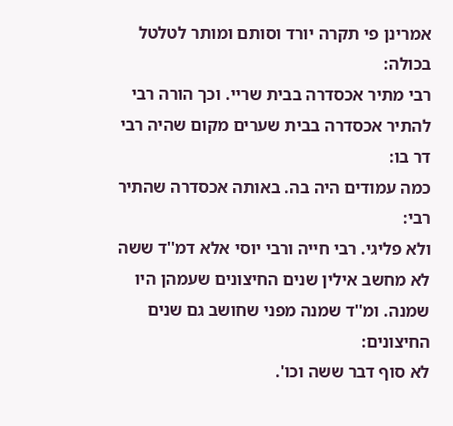אמרינן פי תקרה יורד וסותם ומותר לטלטל בכולה:
רבי מתיר אכסדרה בבית שריי. וכך הורה רבי להתיר אכסדרה בבית שערים מקום שהיה רבי דר בו:
כמה עמודים היה בה. באותה אכסדרה שהתיר רבי:
ולא פליגי. רבי חייה ורבי יוסי אלא דמ''ד ששה לא מחשב אילין שנים החיצונים שעמהן היו שמנה. ומ''ד שמנה מפני שחושב גם שנים החיצונים:
לא סוף דבר ששה וכו'.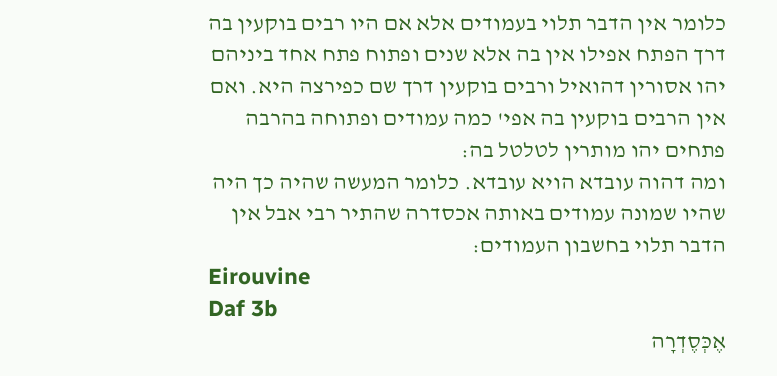כלומר אין הדבר תלוי בעמודים אלא אם היו רבים בוקעין בה דרך הפתח אפילו אין בה אלא שנים ופתוח פתח אחד ביניהם יהו אסורין דהואיל ורבים בוקעין דרך שם כפירצה היא. ואם אין הרבים בוקעין בה אפי' כמה עמודים ופתוחה בהרבה פתחים יהו מותרין לטלטל בה:
ומה דהוה עובדא הויא עובדא. כלומר המעשה שהיה כך היה שהיו שמונה עמודים באותה אכסדרה שהתיר רבי אבל אין הדבר תלוי בחשבון העמודים:
Eirouvine
Daf 3b
אֶכְּסֶדְרָה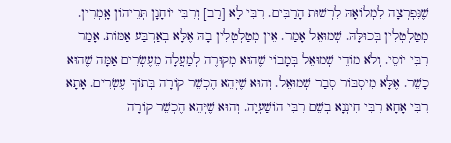שֶׁנִּפְרְצָה לִמְלוֹאָהּ לִרְשׁוּת הָרַבִּים. רִבִּי לָא [רַב] וְרִבִּי יוֹחָנָן תְּרֵיהוֹן אָֽמְרִין. מְטַלְטְלִין בְּכוּלָּהּ. שְׁמוּאֵל אָמַר. אֵין מְטַלְטְלִין בָהּ אֶלָּא בְאַרְבַּע אַמּוֹת. אָמַר רִבִּי יוֹסֵי. וְלֹא מוֹדֵי שְׁמוּאֵל בְּמָבוֹי שֶׁהוּא מְקוּרֶה לְמַעֲלָה מֵעֶשְׂרִים אַמָּה שֶׁהוּא כָשֵׁר. אֶלָּא מִיסְבּוֹר סְבַר שְׁמוּאֵל. וְהוּא שֶׁיְּהֵא הֶכְשֵׁר קוֹרָה בְּתוֹךְ עֶשְׂרִים. אָתָא רִבִּי אָחָא רִבִּי חִינְנָא בְשֵׁם רִבִּי הוֹשַׁעְיָה. וְהוּא שֶׁיְּהֵא הֶכְשֵׁר קוֹרָה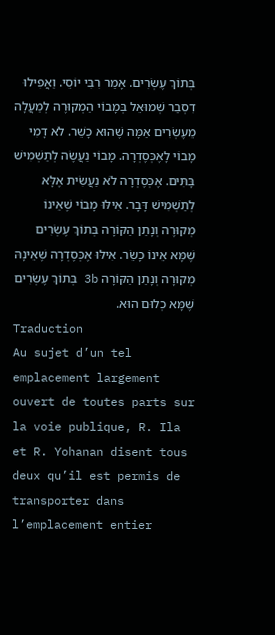בְּתוֹךְ עֶשְׂרִים. אָמַר רִבִּי יוֹסֵי. וַאֲפִילוּ דִסְבַר שְׁמוּאֵל בְּמָבוֹי הַמְקוּרֶה לְמַעֲלָה מֵעֶשְׂרִים אַמָּה שֶׁהוּא כָשֵׁר. לֹא דָמִי מָבוֹי לָאֶכְּסֶדְרָה. מָבוֹי נַעֲשֶׂה לְתַשְׁמִישׁ בָּתִּים. אֶכְּסֶדְרָה לֹא נַעֲשִׂית אֶלָּא לְתַשְׁמִישׁ דָּבָר. אִילּוּ מָבוֹי שֶׁאֵינוֹ מְקוּרֶה וְנָתַן הַקּוֹרָה בְּתוֹךְ עֶשְׂרִים שֶׁמָּא אֵינוֹ כָשֵׂר. אִילּוּ אֶכְּסֶדְרָה שֶׁאֵינָהּ מְקוּרָה וְנָתַן הַקּוֹרָה 3b בְּתוֹךְ עֶשְׂרִים שֶׁמָּא כְלוּם הוּא.
Traduction
Au sujet d’un tel emplacement largement ouvert de toutes parts sur la voie publique, R. Ila et R. Yohanan disent tous deux qu’il est permis de transporter dans l’emplacement entier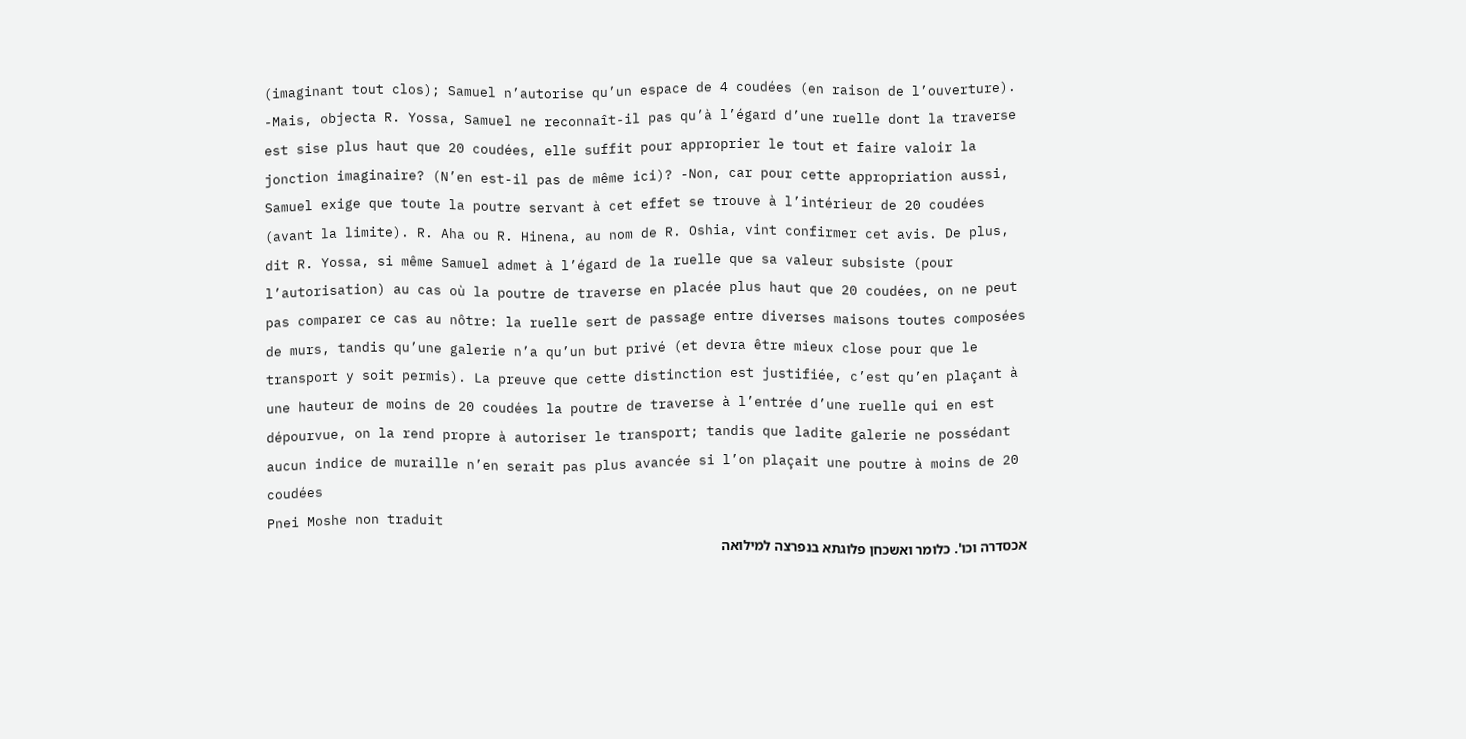(imaginant tout clos); Samuel n’autorise qu’un espace de 4 coudées (en raison de l’ouverture). -Mais, objecta R. Yossa, Samuel ne reconnaît-il pas qu’à l’égard d’une ruelle dont la traverse est sise plus haut que 20 coudées, elle suffit pour approprier le tout et faire valoir la jonction imaginaire? (N’en est-il pas de même ici)? -Non, car pour cette appropriation aussi, Samuel exige que toute la poutre servant à cet effet se trouve à l’intérieur de 20 coudées (avant la limite). R. Aha ou R. Hinena, au nom de R. Oshia, vint confirmer cet avis. De plus, dit R. Yossa, si même Samuel admet à l’égard de la ruelle que sa valeur subsiste (pour l’autorisation) au cas où la poutre de traverse en placée plus haut que 20 coudées, on ne peut pas comparer ce cas au nôtre: la ruelle sert de passage entre diverses maisons toutes composées de murs, tandis qu’une galerie n’a qu’un but privé (et devra être mieux close pour que le transport y soit permis). La preuve que cette distinction est justifiée, c’est qu’en plaçant à une hauteur de moins de 20 coudées la poutre de traverse à l’entrée d’une ruelle qui en est dépourvue, on la rend propre à autoriser le transport; tandis que ladite galerie ne possédant aucun indice de muraille n’en serait pas plus avancée si l’on plaçait une poutre à moins de 20 coudées
Pnei Moshe non traduit
אכסדרה וכו'. כלומר ואשכחן פלוגתא בנפרצה למילואה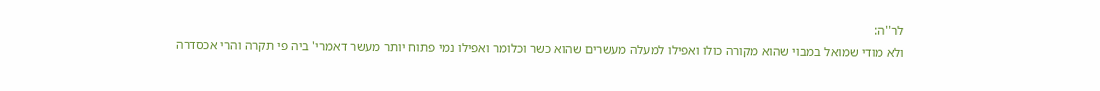לר''ה:
ולא מודי שמואל במבוי שהוא מקורה כולו ואפילו למעלה מעשרים שהוא כשר וכלומר ואפילו נמי פתוח יותר מעשר דאמרי' ביה פי תקרה והרי אכסדרה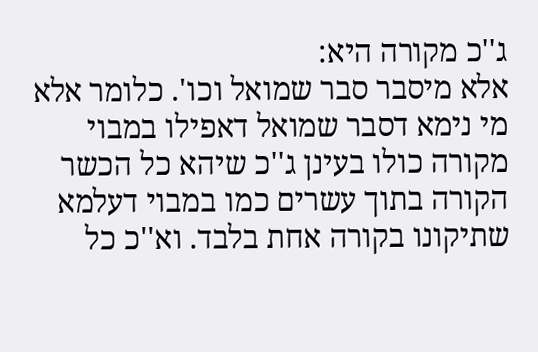ג''כ מקורה היא:
אלא מיסבר סבר שמואל וכו'. כלומר אלא מי נימא דסבר שמואל דאפילו במבוי מקורה כולו בעינן ג''כ שיהא כל הכשר הקורה בתוך עשרים כמו במבוי דעלמא שתיקונו בקורה אחת בלבד. וא''כ כל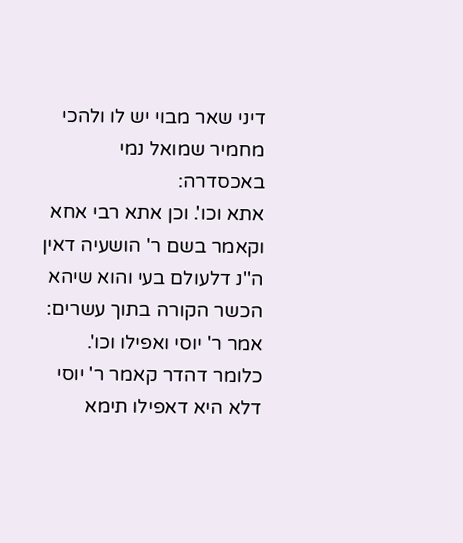דיני שאר מבוי יש לו ולהכי מחמיר שמואל נמי באכסדרה:
אתא וכו'. וכן אתא רבי אחא וקאמר בשם ר' הושעיה דאין ה''נ דלעולם בעי והוא שיהא הכשר הקורה בתוך עשרים:
אמר ר' יוסי ואפילו וכו'. כלומר דהדר קאמר ר' יוסי דלא היא דאפילו תימא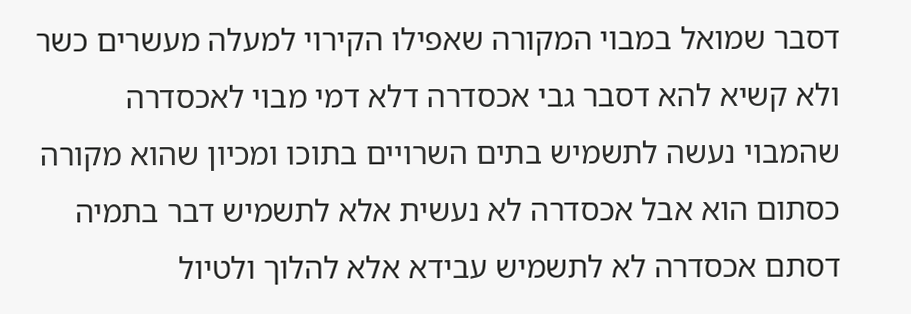דסבר שמואל במבוי המקורה שאפילו הקירוי למעלה מעשרים כשר ולא קשיא להא דסבר גבי אכסדרה דלא דמי מבוי לאכסדרה שהמבוי נעשה לתשמיש בתים השרויים בתוכו ומכיון שהוא מקורה כסתום הוא אבל אכסדרה לא נעשית אלא לתשמיש דבר בתמיה דסתם אכסדרה לא לתשמיש עבידא אלא להלוך ולטיול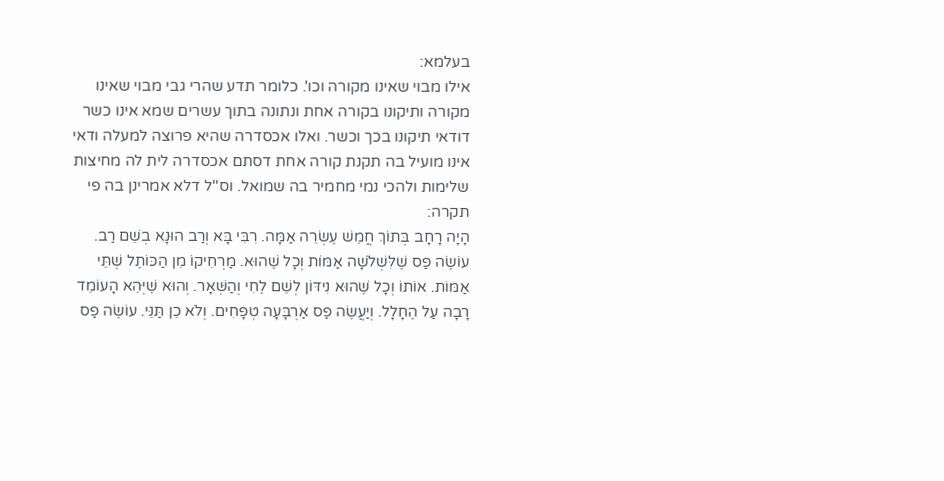בעלמא:
אילו מבוי שאינו מקורה וכו'. כלומר תדע שהרי גבי מבוי שאינו מקורה ותיקונו בקורה אחת ונתונה בתוך עשרים שמא אינו כשר דודאי תיקונו בכך וכשר. ואלו אכסדרה שהיא פרוצה למעלה ודאי אינו מועיל בה תקנת קורה אחת דסתם אכסדרה לית לה מחיצות שלימות ולהכי נמי מחמיר בה שמואל. וס''ל דלא אמרינן בה פי תקרה:
הָיָה רָחָב בְּתוֹךְ חֲמֵשׁ עֶשְׂרֵה אַמָּה. רִבִּי בָּא וְרַב הוּנָא בְשֵׁם רַב. עוֹשֶׂה פַס שֶׁלִּשְׁלֹשָׁה אַמּוֹת וְכָל שֶׁהוּא. מַרְחִיקוֹ מִן הַכּוֹתֶל שְׁתֵּי אַמּוֹת. אוֹתוֹ וְכָל שֶׁהוּא נִידּוֹן לְשֵׁם לֶחִי וְהַשְּׁאָר. וְהוּא שֶׁיְּהֵא הָעוֹמֵד רָבָה עַל הֶחָלָל. וְיַעֲשֶׂה פַס אַרְבָּעָה טְפָחִים. וְלֹא כֵן תַּנֵּי. עוֹשֶׂה פַס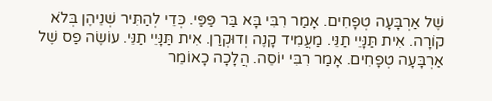שֶׁל אַרְבָּעָה טְפָחִים. אָמַר רִבִּי בָּא בַּר פַּפַּי. כְּדֵי לְהַתִּיר שְׁנֵיהֶן בְּלֹא קוֹרָה. אִית תַּנָּיֵי תַנֵּי. מַעֲמִיד קָנֶה וְדוּקְרַן. אִית תַּנָּיֵי תַנֵּי. עוֹשֶׂה פַס שֶׁל אַרְבָּעָה טְפָחִים. אָמַר רִבִּי יוֹסֵה. הֲלָכָה כָאוֹמֵר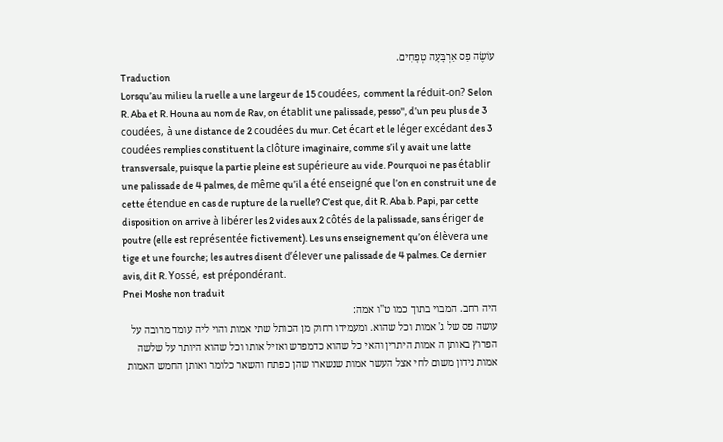עוֹשֶׂה פַס אַרְבָּעָה טְפָחִים.
Traduction
Lorsqu’au milieu la ruelle a une largeur de 15 coudées, comment la réduit-on? Selon R. Aba et R. Houna au nom de Rav, on établit une palissade, pesso'', d’un peu plus de 3 coudées, à une distance de 2 coudées du mur. Cet écart et le léger excédant des 3 coudées remplies constituent la clôture imaginaire, comme s’il y avait une latte transversale, puisque la partie pleine est supérieure au vide. Pourquoi ne pas établir une palissade de 4 palmes, de même qu’il a été enseigné que l’on en construit une de cette étendue en cas de rupture de la ruelle? C’est que, dit R. Aba b. Papi, par cette disposition on arrive à libérer les 2 vides aux 2 côtés de la palissade, sans ériger de poutre (elle est représentée fictivement). Les uns enseignement qu’on élèvera une tige et une fourche; les autres disent d’élever une palissade de 4 palmes. Ce dernier avis, dit R. Yossé, est prépondérant.
Pnei Moshe non traduit
היה רחב. המבוי בתוך כמו ט''ו אמה:
עושה פס של ג' אמות וכל שהוא. ומעמידו רחוק מן הכותל שתי אמות והוי ליה עומד מרובה על הפרוץ באותן ה אמות היתרין והאי כל שהוא כדמפרש ואזיל אותו וכל שהוא היותר על שלשה אמות נידון משום לחי אצל העשר אמות שנשארו שהן כפתח והשאר כלומר ואותן החמש האמות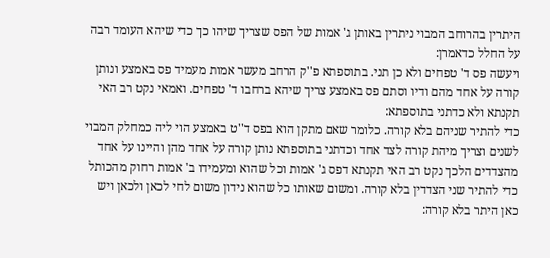היתרין בהרוחב המבוי ניתרין באותן ג' אמות של הפס שצריך שיהו כך כדי שיהא העומד רבה על החלל כדאמרן:
ויעשה פס ד' טפחים ולא כן תני. בתוספתא פ''ק הרחב מעשר אמות מעמיד פס באמצע ונותן קורה על אחד מהם ודיו וסתם פס באמצע צריך שיהא ברחבו ד' טפחים. ואמאי נקט רב האי תקנתא ולא כדתני בתוספתא:
כדי להתיר שניהם בלא קורה. כלומר שאם מתקן הוא בפס ד''ט באמצע הוי ליה כמחלק המבוי לשנים וצריך מיהת קורה לצד אחד וכדתני בתוספתא נותן קורה על אחד מהן והיינו על אחד מהצדדים הלכך נקט רב האי תקנתא דפס ג' אמות וכל שהוא ומעמידו ב' אמות רחוק מהכותל כדי להתיר שני הצדדין בלא קורה. ומשום שאותו כל שהוא נידון משום לחי לכאן ולכאן ויש כאן היתר בלא קורה: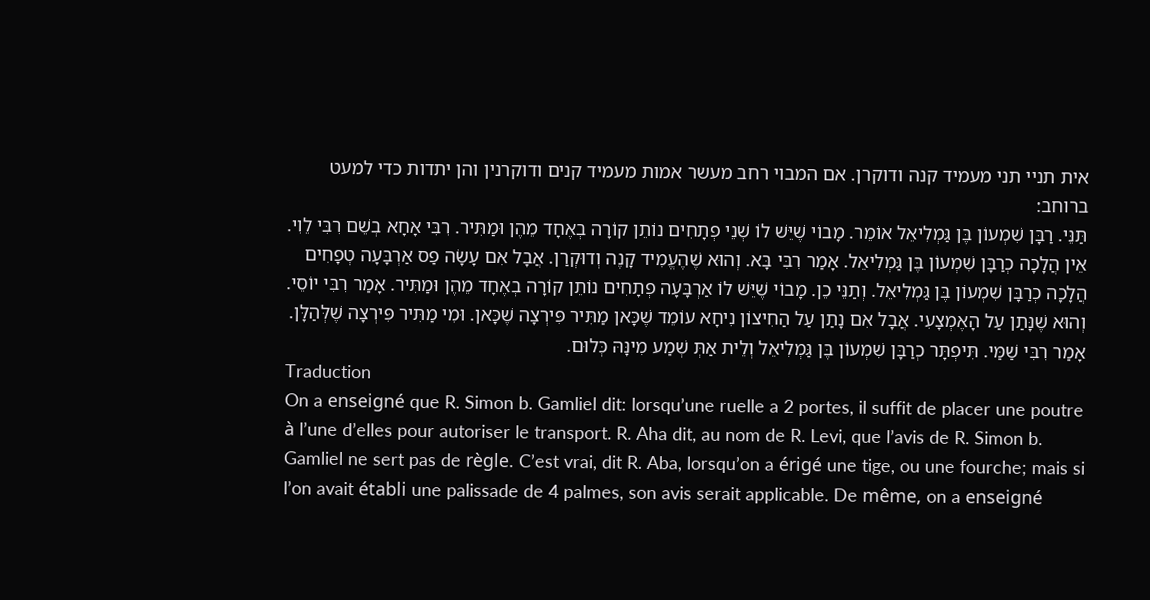אית תניי תני מעמיד קנה ודוקרן. אם המבוי רחב מעשר אמות מעמיד קנים ודוקרנין והן יתדות כדי למעט ברוחב:
תַּנֵּי. רַבָּן שִׁמְעוֹן בֶּן גַּמְלִיאֵל אוֹמֵר. מָבוֹי שֶׁיֵּשׁ לוֹ שְׁנֵי פְתָחִים נוֹתֵן קוֹרָה בְאֶחָד מֵהֶן וּמַתִּיר. רִבִּי אָחָא בְשֵׁם רִבִּי לֵוִי. אֵין הֲלָכָה כְרַבָּן שִׁמְעוֹן בֶּן גַּמְלִיאֵל. אָמַר רִבִּי בָּא. וְהוּא שֶׁהֶעֱמִיד קָנֶה וְדוּקְרַן. אֲבָל אִם עָשָׂה פַס אַרְבָּעָה טְפָחִים הֲלָכָה כְרַבָּן שִׁמְעוֹן בֶּן גַּמְלִיאֵל. וְתַנֵּי כֵן. מָבוֹי שֶׁיֵּשׁ לוֹ אַרְבָּעָה פְתָחִים נוֹתֵן קוֹרָה בְאֶחָד מֵהֶן וּמַתִּיר. אָמַר רִבִּי יוֹסֵי. וְהוּא שֶׁנָּתַן עַל הָאֶמְצָעִי. אֲבָל אִם נָתַן עַל הַחִיצוֹן נִיחָא עוֹמֵד שֶׁכָּאן מַתִּיר פִּירְצָה שֶׁכָּאן. וּמִי מַתִּיר פִּירְצָה שֶׁלְּהַלָּן. אָמַר רִבִּי שַׁמַּי. תִּיפְתָּר כְרַבָּן שִׁמְעוֹן בֶּן גַּמְלִיאֵל וְלֵית אַתְּ שְׁמַע מִינָּהּ כְּלוּם.
Traduction
On a enseigné que R. Simon b. Gamliel dit: lorsqu’une ruelle a 2 portes, il suffit de placer une poutre à l’une d’elles pour autoriser le transport. R. Aha dit, au nom de R. Levi, que l’avis de R. Simon b. Gamliel ne sert pas de règle. C’est vrai, dit R. Aba, lorsqu’on a érigé une tige, ou une fourche; mais si l’on avait établi une palissade de 4 palmes, son avis serait applicable. De même, on a enseigné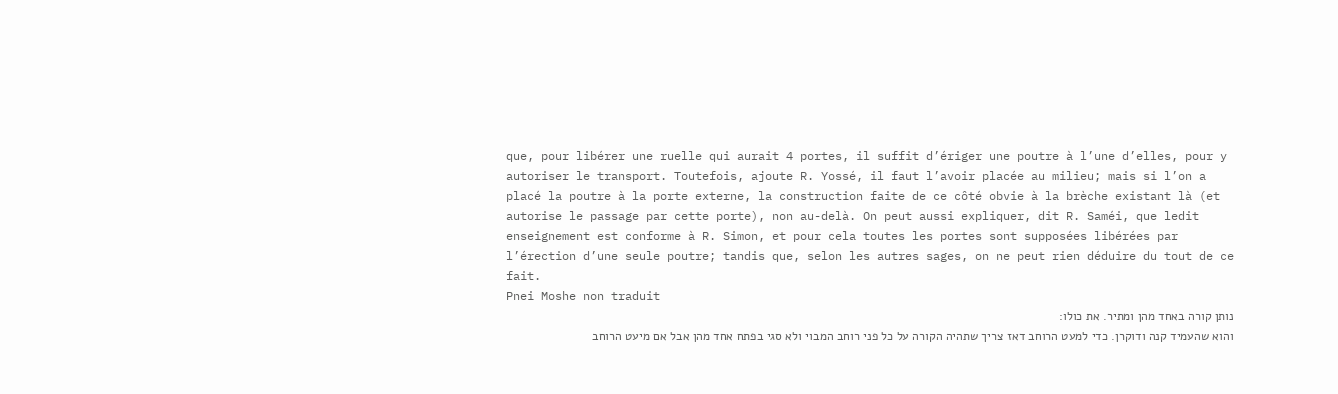que, pour libérer une ruelle qui aurait 4 portes, il suffit d’ériger une poutre à l’une d’elles, pour y autoriser le transport. Toutefois, ajoute R. Yossé, il faut l’avoir placée au milieu; mais si l’on a placé la poutre à la porte externe, la construction faite de ce côté obvie à la brèche existant là (et autorise le passage par cette porte), non au-delà. On peut aussi expliquer, dit R. Saméi, que ledit enseignement est conforme à R. Simon, et pour cela toutes les portes sont supposées libérées par l’érection d’une seule poutre; tandis que, selon les autres sages, on ne peut rien déduire du tout de ce fait.
Pnei Moshe non traduit
נותן קורה באחד מהן ומתיר. את כולו:
והוא שהעמיד קנה ודוקרן. כדי למעט הרוחב דאז צריך שתהיה הקורה על כל פני רוחב המבוי ולא סגי בפתח אחד מהן אבל אם מיעט הרוחב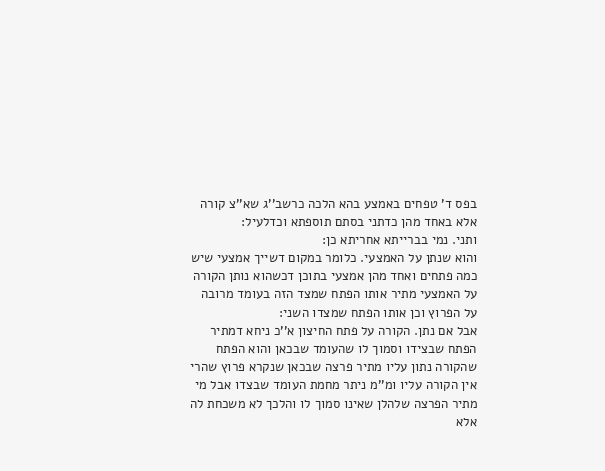בפס ד' טפחים באמצע בהא הלכה כרשב''ג שא''צ קורה אלא באחד מהן כדתני בסתם תוספתא וכדלעיל:
ותני. נמי בברייתא אחריתא כן:
והוא שנתן על האמצעי. כלומר במקום דשייך אמצעי שיש כמה פתחים ואחד מהן אמצעי בתוכן דכשהוא נותן הקורה על האמצעי מתיר אותו הפתח שמצד הזה בעומד מרובה על הפרוץ וכן אותו הפתח שמצדו השני:
אבל אם נתן. הקורה על פתח החיצון א''כ ניחא דמתיר הפתח שבצידו וסמוך לו שהעומד שבכאן והוא הפתח שהקורה נתון עליו מתיר פרצה שבכאן שנקרא פרוץ שהרי אין הקורה עליו ומ''מ ניתר מחמת העומד שבצדו אבל מי מתיר הפרצה שלהלן שאינו סמוך לו והלכך לא משכחת לה אלא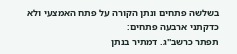בשלשה פתחים ונתן הקורה על פתח האמצעי ולא כדקתני ארבעה פתחים:
תפתר כרשב''ג. דמתיר בנתן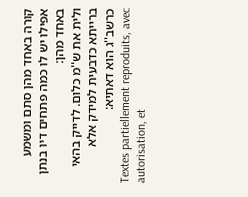קורה באחד מהן סתם ומשמע אפילו יש לו כמה פתחים דיו בנתן באחד מהן:
ולית את ש''מ כלום. לדייק בהאי ברייתא כדבעית למידק אלא כרשב''ג הוא דאתיא:
Textes partiellement reproduits, avec autorisation, et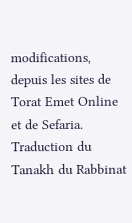modifications, depuis les sites de Torat Emet Online et de Sefaria.
Traduction du Tanakh du Rabbinat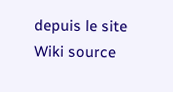depuis le site Wiki source